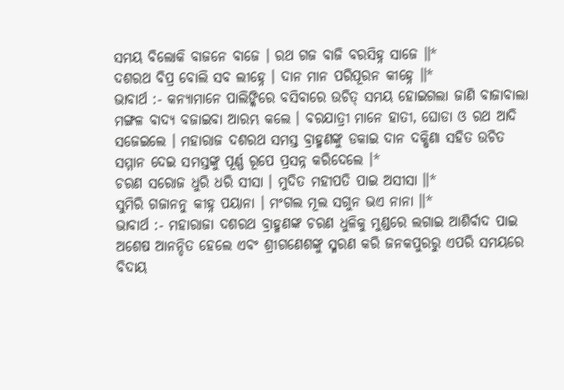ସମୟ ବିଲୋକି ବାଜନେ ବାଜେ । ରଥ ଗଜ ବାଜି ବରସିହ୍ନ ସାଜେ ॥*
ଦଶରଥ ବିପ୍ର ବୋଲି ସବ ଲୀହ୍ନେ । ଦାନ ମାନ ପରିପୂରନ କୀହ୍ନେ ॥*
ଭାବାର୍ଥ :- କନ୍ୟାମାନେ ପାଲିଙ୍କିରେ ବସିବାରେ ଉଚିତ୍ ସମୟ ହୋଇଗଲା ଜାଣି ବାଜାବାଲା ମଙ୍ଗଳ ବାଦ୍ୟ ବଜାଇବା ଆରମ୍ଭ କଲେ । ବରଯାତ୍ରୀ ମାନେ ହାତୀ, ଘୋଡା ଓ ରଥ ଆଦି ସଜେଇଲେ । ମହାରାଜ ଦଶରଥ ସମସ୍ତ ବ୍ରାହ୍ମଣଙ୍କୁ ଡକାଇ ଦାନ ଦକ୍ଷିଣା ସହିତ ଉଚିତ ସମ୍ମାନ ଦେଇ ସମସ୍ତଙ୍କୁ ପୂର୍ଣ୍ଣ ରୂପେ ପ୍ରସନ୍ନ କରିଦେଲେ ।*
ଚରଣ ସରୋଜ ଧୁରି ଧରି ସୀସା । ମୁଦିତ ମହୀପତି ପାଇ ଅସୀସା ॥*
ସୁମିରି ଗଜାନନୁ କୀହ୍ନ ପୟାନା । ମଂଗଲ ମୂଲ ସଗୁନ ଭଏ ନାନା ॥*
ଭାବାର୍ଥ :- ମହାରାଜା ଦଶରଥ ବ୍ରାହ୍ମଣଙ୍କ ଚରଣ ଧୁଳିକୁ ମୁଣ୍ଡରେ ଲଗାଇ ଆଶିର୍ବାଦ ପାଇ ଅଶେଷ ଆନନ୍ଦିତ ହେଲେ ଏବଂ ଶ୍ରୀଗଣେଶଙ୍କୁ ସ୍ମରଣ କରି ଜନକପୁରରୁ ଏପରି ସମୟରେ ବିଦାୟ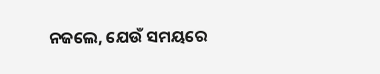ନଜଲେ, ଯେଉଁ ସମୟରେ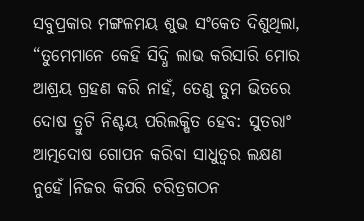ସବୁପ୍ରକାର ମଙ୍ଗଳମୟ ଶୁଭ ସଂକେତ ଦିଶୁଥିଲା,
“ତୁମେମାନେ କେହି ସିଦ୍ଧି ଲାଭ କରିସାରି ମୋର ଆଶ୍ରୟ ଗ୍ରହଣ କରି ନାହଁ, ତେଣୁ ତୁମ ଭିତରେ ଦୋଷ ତ୍ରୁଟି ନିଶ୍ଚୟ ପରିଲକ୍ଷିତ ହେବ: ସୁତରାଂ ଆତ୍ମଦୋଷ ଗୋପନ କରିବା ସାଧୁତ୍ୱର ଲକ୍ଷଣ ନୁହେଁ।ନିଜର କିପରି ଚରିତ୍ରଗଠନ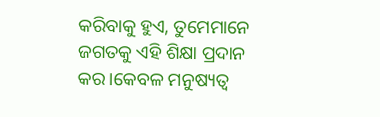କରିବାକୁ ହୁଏ, ତୁମେମାନେ ଜଗତକୁ ଏହି ଶିକ୍ଷା ପ୍ରଦାନ କର।କେବଳ ମନୁଷ୍ୟତ୍ବ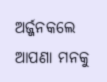ଅର୍ଜ୍ଜନକଲେ ଆପଣା ମନକୁ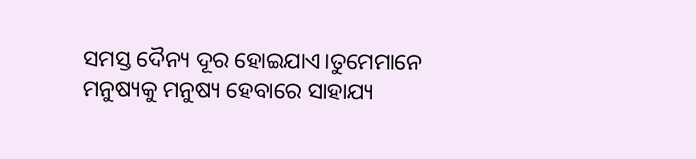ସମସ୍ତ ଦୈନ୍ୟ ଦୂର ହୋଇଯାଏ।ତୁମେମାନେ ମନୁଷ୍ୟକୁ ମନୁଷ୍ୟ ହେବାରେ ସାହାଯ୍ୟ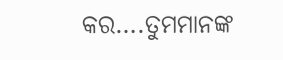କର….ତୁମମାନଙ୍କ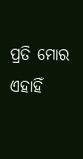ପ୍ରତି ମୋର ଏହାହିଁ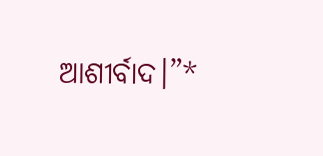ଆଶୀର୍ବାଦ।”*